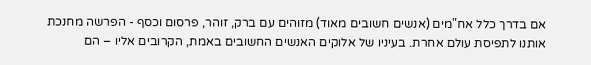אם בדרך כלל אח"מים (אנשים חשובים מאוד) מזוהים עם ברק, זוהר, פרסום וכסף - הפרשה מחנכת אותנו לתפיסת עולם אחרת. בעיניו של אלוקים האנשים החשובים באמת, הקרובים אליו – הם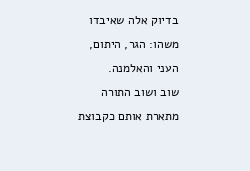בדיוק אלה שאיבדו משהו: הגר, היתום, העני והאלמנה.
שוב ושוב התורה מתארת אותם כקבוצת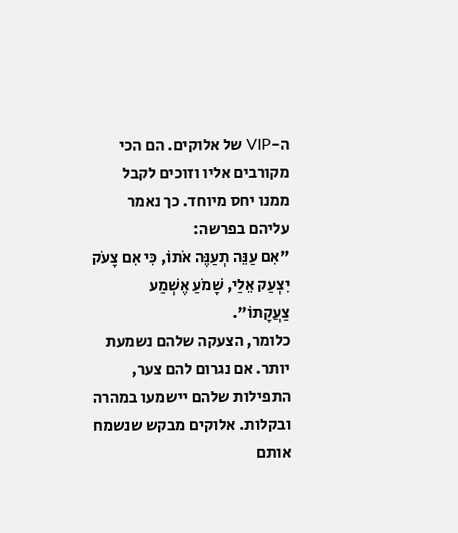ה-VIP של אלוקים. הם הכי מקורבים אליו וזוכים לקבל ממנו יחס מיוחד. כך נאמר עליהם בפרשה:
"אִם עַנֵּה תְעַנֶּה אֹתוֹ, כִּי אִם צָעֹק יִצְעַק אֵלַי, שָׁמֹעַ אֶשְׁמַע צַעֲקָתוֹ".
כלומר, הצעקה שלהם נשמעת יותר. אם נגרום להם צער, התפילות שלהם יישמעו במהרה ובקלות. אלוקים מבקש שנשמח אותם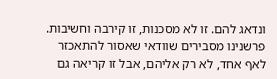ונדאג להם. זו לא מסכנות, זו קירבה וחשיבות.
פרשנינו מסבירים שוודאי שאסור להתאכזר לאף אחד, לא רק אליהם, אבל זו קריאה גם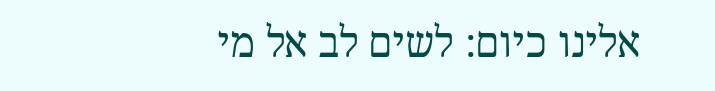אלינו כיום: לשים לב אל מי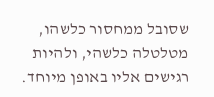שסובל ממחסור כלשהו, מטלטלה כלשהי, ולהיות רגישים אליו באופן מיוחד.